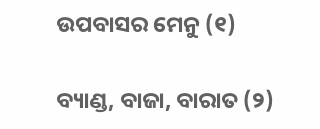ଉପବାସର ମେନୁ (୧)

ବ୍ୟାଣ୍ଡ, ବାଜା, ବାରାତ (୨)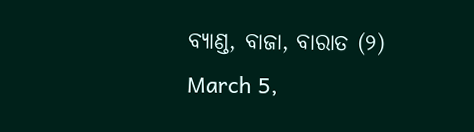ବ୍ୟାଣ୍ଡ, ବାଜା, ବାରାତ (୨)
March 5,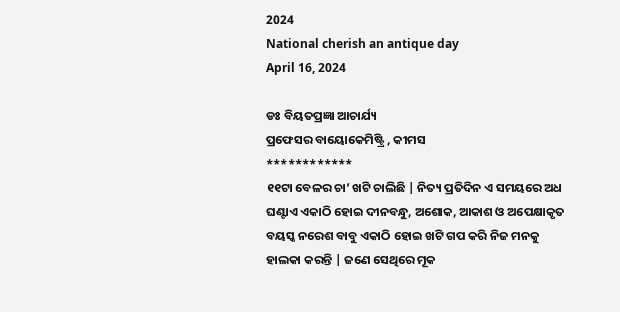2024
National cherish an antique day
April 16, 2024

ଡଃ ବିୟତପ୍ରଜ୍ଞା ଆଚାର୍ଯ୍ୟ
ପ୍ରଫେସର ବାୟୋକେମିଷ୍ଟ୍ରି , କୀମସ
************
୧୧ଟା ବେଳର ଚା’ ଖଟି ଚାଲିଛି | ନିତ୍ୟ ପ୍ରତିଦିନ ଏ ସମୟରେ ଅଧ ଘଣ୍ଟାଏ ଏକାଠି ହୋଇ ଦୀନବନ୍ଧୁ, ଅଶୋକ, ଆକାଶ ଓ ଅପେକ୍ଷାକୃତ ବୟସ୍କ ନରେଶ ବାବୁ ଏକାଠି ହୋଇ ଖଟି ଗପ କରି ନିଜ ମନକୁ ହାଲକା କରନ୍ତି | ଜଣେ ସେଥିରେ ମୂକ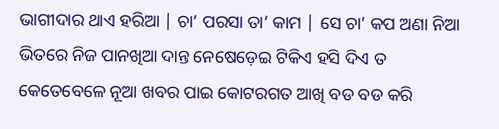ଭାଗୀଦାର ଥାଏ ହରିଆ | ଚା’ ପରସା ତା’ କାମ | ସେ ଚା’ କପ ଅଣା ନିଆ ଭିତରେ ନିଜ ପାନଖିଆ ଦାନ୍ତ ନେଷେଡ଼େଇ ଟିକିଏ ହସି ଦିଏ ତ କେତେବେଳେ ନୂଆ ଖବର ପାଇ କୋଟରଗତ ଆଖି ବଡ ବଡ କରି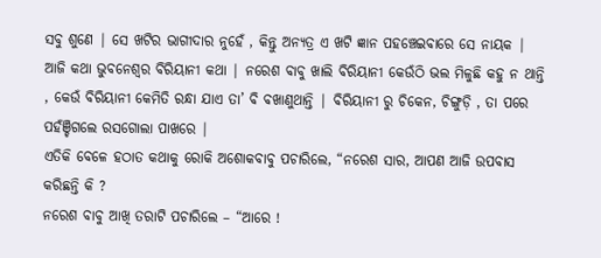ସବୁ ଶୁଣେ | ସେ ଖଟିର ଭାଗୀଦାର ନୁହେଁ , କିନ୍ତୁ ଅନ୍ୟତ୍ର ଏ ଖଟି ଜ୍ଞାନ ପହଞ୍ଚେଇବାରେ ସେ ନାୟକ |
ଆଜି କଥା ଭୁବନେଶ୍ୱର ବିରିୟାନୀ କଥା | ନରେଶ ବାବୁ ଖାଲି ବିରିୟାନୀ କେଉଁଠି ଭଲ ମିଳୁଛି କହୁ ନ ଥାନ୍ତି , କେଉଁ ବିରିୟାନୀ କେମିତି ରନ୍ଧା ଯାଏ ତା’ ବି ବଖାଣୁଥାନ୍ତି | ବିରିୟାନୀ ରୁ ଚିକେନ, ଚିଙ୍ଗୁଡ଼ି , ତା ପରେ ପହଁଞ୍ଚିଗଲେ ରସଗୋଲା ପାଖରେ |
ଏତିକି ବେଳେ ହଠାତ କଥାକୁ ରୋକି ଅଶୋକବାବୁ ପଚାରିଲେ, “ନରେଶ ସାର, ଆପଣ ଆଜି ଉପବାସ କରିଛନ୍ତି କି ?
ନରେଶ ବାବୁ ଆଖି ତରାଟି ପଚାରିଲେ – “ଆରେ !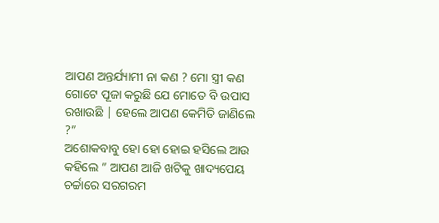ଆପଣ ଅନ୍ତର୍ଯ୍ୟାମୀ ନା କଣ ? ମୋ ସ୍ତ୍ରୀ କଣ ଗୋଟେ ପୂଜା କରୁଛି ଯେ ମୋତେ ବି ଉପାସ ରଖାଉଛି | ହେଲେ ଆପଣ କେମିତି ଜାଣିଲେ ?”
ଅଶୋକବାବୁ ହୋ ହୋ ହୋଇ ହସିଲେ ଆଉ କହିଲେ ” ଆପଣ ଆଜି ଖଟିକୁ ଖାଦ୍ୟପେୟ ଚର୍ଚ୍ଚାରେ ସରଗରମ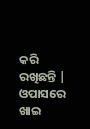କରି ରଖିଛନ୍ତି |
ଓପାସରେ ଖାଇ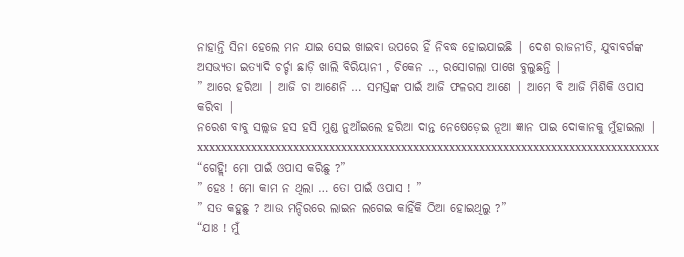ନାହାନ୍ତି ସିନା ହେଲେ ମନ ଯାଇ ସେଇ ଖାଇବା ଉପରେ ହିଁ ନିବଦ୍ଧ ହୋଇଯାଇଛି | ଦେଶ ରାଜନୀତି, ଯୁବାବର୍ଗଙ୍କ ଅସଭ୍ୟତା ଇତ୍ୟାଦି ଚର୍ଚ୍ଚା ଛାଡ଼ି ଖାଲି ବିରିୟାନୀ , ଚିକେନ .., ରସୋଗଲା ପାଖେ ବୁଲୁଛନ୍ତି |
” ଆରେ ହରିଆ | ଆଜି ଚା ଆଣେନି … ସମସ୍ତଙ୍କ ପାଇଁ ଆଜି ଫଳରସ ଆଣେ | ଆମେ ବି ଆଜି ମିଶିକି ଓପାସ କରିବା |
ନରେଶ ବାବୁ ସଲ୍ଲଜ ହସ ହସି ମୁଣ୍ଡ ନୁଆଁଇଲେ ହରିଆ ଦାନ୍ତ ନେଷେଡ଼େଇ ନୂଆ ଜ୍ଞାନ ପାଇ ଦୋକାନକୁ ମୁଁହାଇଲା |
xxxxxxxxxxxxxxxxxxxxxxxxxxxxxxxxxxxxxxxxxxxxxxxxxxxxxxxxxxxxxxxxxxxxxxxxxxxxx
“ଗେହ୍ଲି! ମୋ ପାଇଁ ଓପାସ କରିଛୁ ?”
” ହେଃ ! ମୋ କାମ ନ ଥିଲା … ତୋ ପାଇଁ ଓପାସ ! ”
” ସତ କହୁଛୁ ? ଆଉ ମନ୍ଦିରରେ ଲାଇନ ଲଗେଇ କାହିଁକି ଠିଆ ହୋଇଥିଲୁ ?”
“ଯାଃ ! ମୁଁ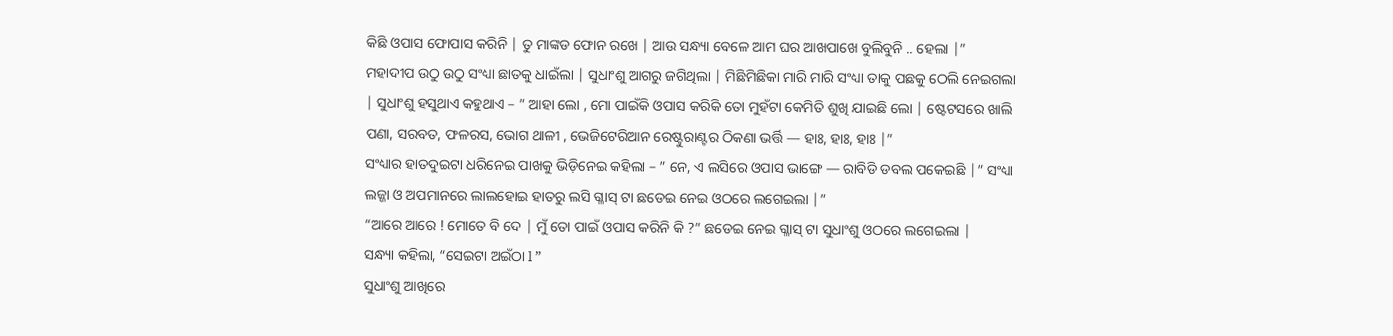କିଛି ଓପାସ ଫୋପାସ କରିନି | ତୁ ମାଙ୍କଡ ଫୋନ ରଖେ | ଆଉ ସନ୍ଧ୍ୟା ବେଳେ ଆମ ଘର ଆଖପାଖେ ବୁଲିବୁନି .. ହେଲା |”
ମହାଦୀପ ଉଠୁ ଉଠୁ ସଂଧ୍ୟା ଛାତକୁ ଧାଇଁଲା | ସୁଧାଂଶୁ ଆଗରୁ ଜଗିଥିଲା | ମିଛିମିଛିକା ମାରି ମାରି ସଂଧ୍ୟା ତାକୁ ପଛକୁ ଠେଲି ନେଇଗଲା | ସୁଧାଂଶୁ ହସୁଥାଏ କହୁଥାଏ – ” ଆହା ଲୋ , ମୋ ପାଇଁକି ଓପାସ କରିକି ତୋ ମୁହଁଟା କେମିତି ଶୁଖି ଯାଇଛି ଲୋ | ଷ୍ଟେଟସରେ ଖାଲି ପଣା, ସରବତ, ଫଳରସ, ଭୋଗ ଥାଳୀ , ଭେଜିଟେରିଆନ ରେଷ୍ଟୁରାଣ୍ଟର ଠିକଣା ଭର୍ତ୍ତି — ହାଃ, ହାଃ, ହାଃ |”
ସଂଧ୍ୟାର ହାତଦୁଇଟା ଧରିନେଇ ପାଖକୁ ଭିଡ଼ିନେଇ କହିଲା – ” ନେ, ଏ ଲସିରେ ଓପାସ ଭାଙ୍ଗେ — ରାବିଡି ଡବଲ ପକେଇଛି |” ସଂଧ୍ୟା ଲଜ୍ଜା ଓ ଅପମାନରେ ଲାଲହୋଇ ହାତରୁ ଲସି ଗ୍ଳାସ୍ ଟା ଛଡେଇ ନେଇ ଓଠରେ ଲଗେଇଲା |”
“ଆରେ ଆରେ ! ମୋତେ ବି ଦେ | ମୁଁ ତୋ ପାଇଁ ଓପାସ କରିନି କି ?” ଛଡେଇ ନେଇ ଗ୍ଳାସ୍ ଟା ସୁଧାଂଶୁ ଓଠରେ ଲଗେଇଲା |
ସନ୍ଧ୍ୟା କହିଲା, “ସେଇଟା ଅଇଁଠା l ”
ସୁଧାଂଶୁ ଆଖିରେ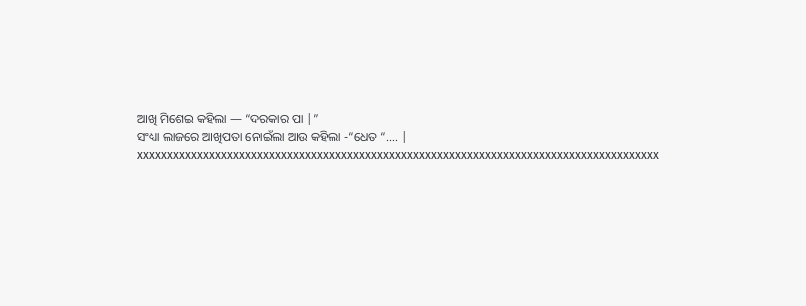ଆଖି ମିଶେଇ କହିଲା — “ଦରକାର ପା |”
ସଂଧ୍ୟା ଲାଜରେ ଆଖିପତା ନୋଇଁଲା ଆଉ କହିଲା -“ଧେତ “…. |
xxxxxxxxxxxxxxxxxxxxxxxxxxxxxxxxxxxxxxxxxxxxxxxxxxxxxxxxxxxxxxxxxxxxxxxxxxxxxxxxxxxxxxx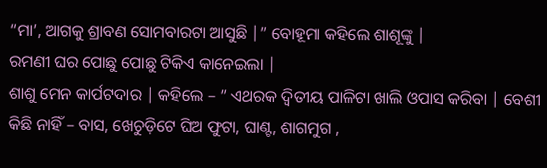“ମା’, ଆଗକୁ ଶ୍ରାବଣ ସୋମବାରଟା ଆସୁଛି |” ବୋହୂମା କହିଲେ ଶାଶୂଙ୍କୁ |
ରମଣୀ ଘର ପୋଛୁ ପୋଛୁ ଟିକିଏ କାନେଇଲା |
ଶାଶୁ ମେନ କାର୍ପଟଦାର | କହିଲେ – ” ଏଥରକ ଦ୍ଵିତୀୟ ପାଳିଟା ଖାଲି ଓପାସ କରିବା | ବେଶୀ କିଛି ନାହିଁ – ବାସ, ଖେଚୁଡ଼ିଟେ ଘିଅ ଫୁଟା, ଘାଣ୍ଟ, ଶାଗମୁଗ ,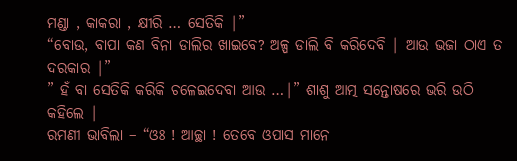ମଣ୍ଡା , କାକରା , କ୍ଷୀରି … ସେତିକି |”
“ବୋଉ, ବାପା କଣ ବିନା ଡାଲିର ଖାଇବେ? ଅଳ୍ପ ଡାଲି ବି କରିଦେବି | ଆଉ ଭଜା ଠାଏ ତ ଦରକାର |”
” ହଁ ବା ସେତିକି କରିକି ଚଳେଇଦେବା ଆଉ …|” ଶାଶୁ ଆତ୍ମ ସନ୍ତୋଷରେ ଭରି ଉଠି କହିଲେ |
ରମଣୀ ଭାବିଲା – “ଓଃ ! ଆଚ୍ଛା ! ତେବେ ଓପାସ ମାନେ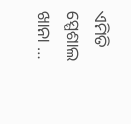ଏମିତି ସ୍ପେଶାଲ ଖାନା …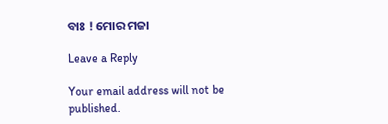ବାଃ ! ମୋର ମଜା

Leave a Reply

Your email address will not be published.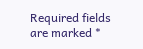Required fields are marked *